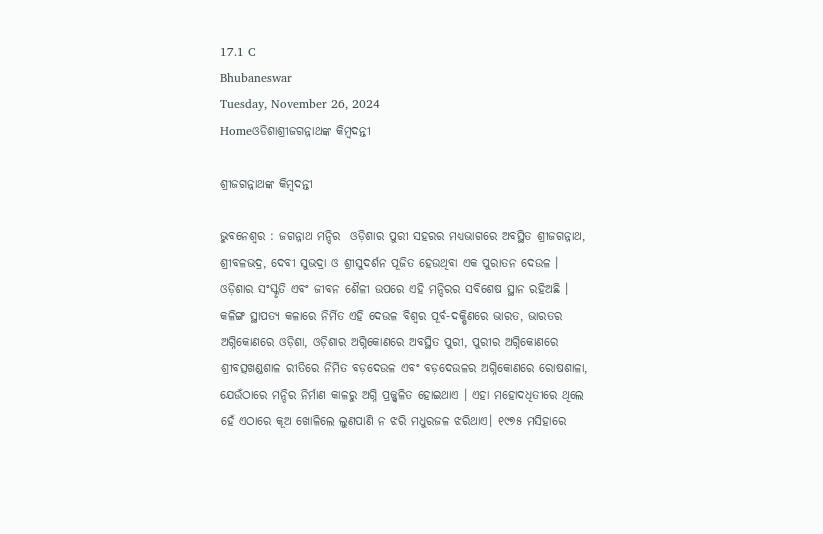17.1 C
Bhubaneswar
Tuesday, November 26, 2024
Homeଓଡିଶାଶ୍ରୀଜଗନ୍ନାଥଙ୍କ କିମ୍ବଦନ୍ତୀ

ଶ୍ରୀଜଗନ୍ନାଥଙ୍କ କିମ୍ବଦନ୍ତୀ

ଭୁବନେଶ୍ୱର : ଜଗନ୍ନାଥ ମନ୍ଦିର  ଓଡ଼ିଶାର ପୁରୀ ସହରର ମଧ୍ୟଭାଗରେ ଅବସ୍ଥିତ ଶ୍ରୀଜଗନ୍ନାଥ, ଶ୍ରୀବଳଭଦ୍ର, ଦେବୀ ସୁଭଦ୍ରା ଓ ଶ୍ରୀସୁଦର୍ଶନ ପୂଜିତ ହେଉଥିବା ଏକ ପୁରାତନ ଦେଉଳ । ଓଡ଼ିଶାର ସଂସ୍କୃତି ଏବଂ ଜୀବନ ଶୈଳୀ ଉପରେ ଏହି ମନ୍ଦିରର ସବିଶେଷ ସ୍ଥାନ ରହିଅଛି । କଳିଙ୍ଗ ସ୍ଥାପତ୍ୟ କଳାରେ ନିର୍ମିତ ଏହି ଦେଉଳ ବିଶ୍ୱର ପୂର୍ବ-ଦକ୍ଷିଣରେ ଭାରତ, ଭାରତର ଅଗ୍ନିକୋଣରେ ଓଡ଼ିଶା, ଓଡ଼ିଶାର ଅଗ୍ନିକୋଣରେ ଅବସ୍ଥିତ ପୁରୀ, ପୁରୀର ଅଗ୍ନିକୋଣରେ ଶ୍ରୀବତ୍ସଖଣ୍ଡଶାଳ ରୀତିରେ ନିର୍ମିତ ବଡ଼ଦେଉଳ ଏବଂ ବଡ଼ଦେଉଳର ଅଗ୍ନିକୋଣରେ ରୋଷଶାଳା, ଯେଉଁଠାରେ ମନ୍ଦିର ନିର୍ମାଣ କାଳରୁ ଅଗ୍ନି ପ୍ରଜ୍ଜ୍ୱଳିତ ହୋଇଥାଏ । ଏହା ମହୋଦଧିତୀରେ ଥିଲେ ହେଁ ଏଠାରେ କୂଅ ଖୋଳିଲେ ଲୁଣପାଣି ନ ଝରି ମଧୁରଜଳ ଝରିଥାଏ। ୧୯୭୫ ମସିହାରେ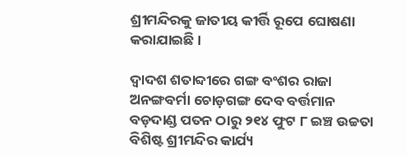ଶ୍ରୀମନ୍ଦିରକୁ ଜାତୀୟ କୀର୍ତ୍ତି ରୂପେ ଘୋଷଣା କରାଯାଇଛି ।

ଦ୍ୱାଦଶ ଶତାବ୍ଦୀରେ ଗଙ୍ଗ ବଂଶର ରାଜା ଅନଙ୍ଗବର୍ମା ଚୋଡ଼ଗଙ୍ଗ ଦେବ ବର୍ତ୍ତମାନ ବଡ଼ଦାଣ୍ଡ ପତନ ଠାରୁ ୨୧୪ ଫୁଟ ୮ ଇଞ୍ଚ ଉଚ୍ଚତା ବିଶିଷ୍ଟ ଶ୍ରୀମନ୍ଦିର କାର୍ଯ୍ୟ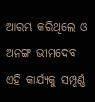ଆରମ୍ଭ କରିଥିଲେ ଓ ଅନଙ୍ଗ ଭୀମଦେବ ଏହି କାର୍ଯ୍ୟକୁ ସମ୍ପୂର୍ଣ୍ଣ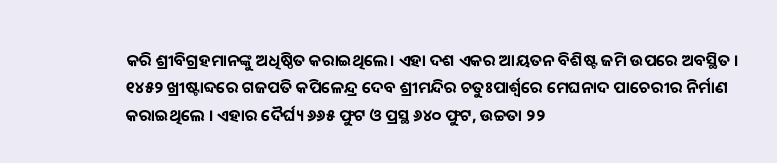କରି ଶ୍ରୀବିଗ୍ରହମାନଙ୍କୁ ଅଧିଷ୍ଠିତ କରାଇଥିଲେ। ଏହା ଦଶ ଏକର ଆୟତନ ବିଶିଷ୍ଟ ଜମି ଉପରେ ଅବସ୍ଥିତ । ୧୪୫୨ ଖ୍ରୀଷ୍ଟାବ୍ଦରେ ଗଜପତି କପିଳେନ୍ଦ୍ର ଦେବ ଶ୍ରୀମନ୍ଦିର ଚତୁଃପାର୍ଶ୍ୱରେ ମେଘନାଦ ପାଚେରୀର ନିର୍ମାଣ କରାଇଥିଲେ । ଏହାର ଦୈର୍ଘ୍ୟ ୬୬୫ ଫୁଟ ଓ ପ୍ରସ୍ଥ ୬୪୦ ଫୁଟ, ଉଚ୍ଚତା ୨୨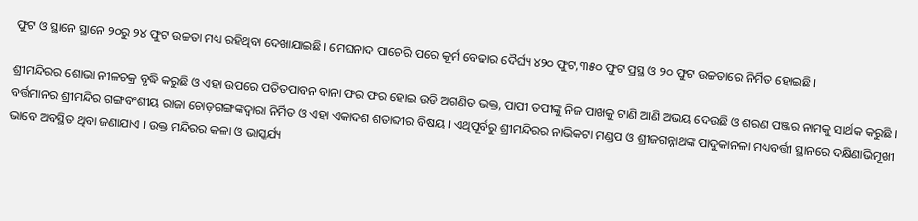ଫୁଟ ଓ ସ୍ଥାନେ ସ୍ଥାନେ ୨୦ରୁ ୨୪ ଫୁଟ ଉଚ୍ଚତା ମଧ୍ୟ ରହିଥିବା ଦେଖାଯାଇଛି। ମେଘନାଦ ପାଚେରି ପରେ କୂର୍ମ ବେଢାର ଦୈର୍ଘ୍ୟ ୪୨୦ ଫୁଟ,୩୫୦ ଫୁଟ ପ୍ରସ୍ଥ ଓ ୨୦ ଫୁଟ ଉଚ୍ଚତାରେ ନିର୍ମିତ ହୋଇଛି।

ଶ୍ରୀମନ୍ଦିରର ଶୋଭା ନୀଳଚକ୍ର ବୃଦ୍ଧି କରୁଛି ଓ ଏହା ଉପରେ ପତିତପାବନ ବାନା ଫର ଫର ହୋଇ ଉଡି ଅଗଣିତ ଭକ୍ତ, ପାପୀ ତପୀଙ୍କୁ ନିଜ ପାଖକୁ ଟାଣି ଆଣି ଅଭୟ ଦେଉଛି ଓ ଶରଣ ପଞ୍ଜର ନାମକୁ ସାର୍ଥକ କରୁଛି । ବର୍ତ୍ତମାନର ଶ୍ରୀମନ୍ଦିର ଗଙ୍ଗବଂଶୀୟ ରାଜା ଚୋଡ଼ଗଙ୍ଗଙ୍କଦ୍ୱାରା ନିର୍ମିତ ଓ ଏହା ଏକାଦଶ ଶତାବ୍ଦୀର ବିଷୟ । ଏଥିପୂର୍ବରୁ ଶ୍ରୀମନ୍ଦିରର ନାଭିକଟା ମଣ୍ଡପ ଓ ଶ୍ରୀଜଗନ୍ନାଥଙ୍କ ପାଦୁକାନଳା ମଧ୍ୟବର୍ତ୍ତୀ ସ୍ଥାନରେ ଦକ୍ଷିଣାଭିମୂଖୀ ଭାବେ ଅବସ୍ଥିତ ଥିବା ଜଣାଯାଏ । ଉକ୍ତ ମନ୍ଦିରର କଳା ଓ ଭାସ୍କର୍ଯ୍ୟ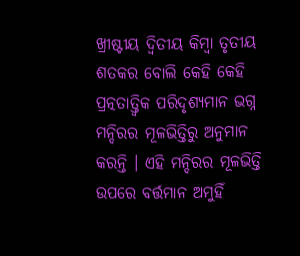ଖ୍ରୀଷ୍ଟୀୟ ଦ୍ୱିତୀୟ କିମ୍ବା ତୃତୀୟ ଶତକର ବୋଲି କେହି କେହି ପ୍ରତ୍ନତାତ୍ତ୍ୱିକ ପରିଦୃଶ୍ୟମାନ ଭଗ୍ନ ମନ୍ଦିରର ମୂଳଭିତ୍ତିରୁ ଅନୁମାନ କରନ୍ତି । ଏହି ମନ୍ଦିରର ମୂଳଭିତ୍ତି ଉପରେ ବର୍ତ୍ତମାନ ଅମୁହିଁ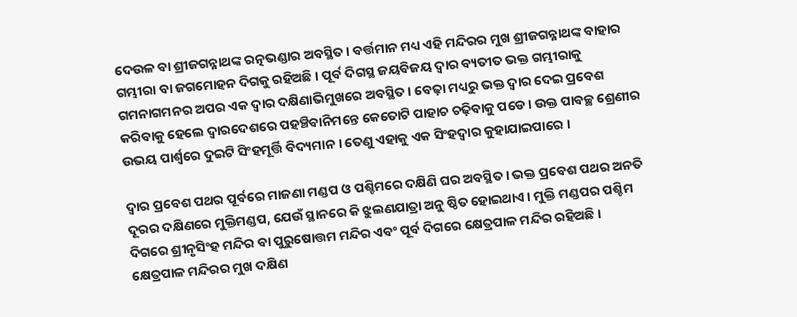ଦେଉଳ ବା ଶ୍ରୀଜଗନ୍ନାଥଙ୍କ ରତ୍ନଭଣ୍ଡାର ଅବସ୍ଥିତ । ବର୍ତ୍ତମାନ ମଧ୍ୟ ଏହି ମନ୍ଦିରର ମୁଖ ଶ୍ରୀଜଗନ୍ନାଥଙ୍କ ବାହାର ଗମ୍ଭୀରା ବା ଜଗମୋହନ ଦିଗକୁ ରହିଅଛି । ପୂର୍ବ ଦିଗସ୍ଥ ଜୟବିଜୟ ଦ୍ୱାର ବ୍ୟତୀତ ଭକ୍ତ ଗମ୍ଭୀରାକୁ ଗମନାଗମନର ଅପର ଏକ ଦ୍ୱାର ଦକ୍ଷିଣାଭିମୁଖରେ ଅବସ୍ଥିତ । ବେଢ଼ା ମଧ୍ୟରୁ ଭକ୍ତ ଦ୍ୱାର ଦେଇ ପ୍ରବେଶ କରିବାକୁ ହେଲେ ଦ୍ୱାରଦେଶରେ ପହଞ୍ଚିବାନିମନ୍ତେ କେତୋଟି ପାହାଚ ଚଢ଼ିବାକୁ ପଡେ । ଉକ୍ତ ପାବଚ୍ଛ ଶ୍ରେଣୀର ଉଭୟ ପାର୍ଶ୍ୱରେ ଦୁଇଟି ସିଂହମୂର୍ତ୍ତି ବିଦ୍ୟମାନ । ତେଣୁ ଏହାକୁ ଏକ ସିଂହଦ୍ୱାର କୁହାଯାଇପାରେ ।

ଦ୍ୱାର ପ୍ରବେଶ ପଥର ପୂର୍ବରେ ମାଜଣା ମଣ୍ଡପ ଓ ପଶ୍ଚିମରେ ଦକ୍ଷିଣି ଘର ଅବସ୍ଥିତ । ଭକ୍ତ ପ୍ରବେଶ ପଥର ଅନତି ଦୂରର ଦକ୍ଷିଣରେ ମୁକ୍ତିମଣ୍ଡପ, ଯେଉଁ ସ୍ଥାନରେ କି ଝୁଲଣଯାତ୍ରା ଅନୁ ଷ୍ଠିତ ହୋଇଥାଏ । ମୁକ୍ତି ମଣ୍ଡପର ପଶ୍ଚିମ ଦିଗରେ ଶ୍ରୀନୃସିଂହ ମନ୍ଦିର ବା ପୁରୁଷୋତ୍ତମ ମନ୍ଦିର ଏବଂ ପୂର୍ବ ଦିଗରେ କ୍ଷେତ୍ରପାଳ ମନ୍ଦିର ରହିଅଛି । କ୍ଷେତ୍ରପାଳ ମନ୍ଦିରର ମୁଖ ଦକ୍ଷିଣ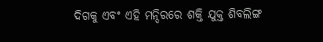ଦିଗକୁ ଏବଂ ଏହି ମନ୍ଦିରରେ ଶକ୍ତି ଯୁକ୍ତ ଶିବଲିଙ୍ଗ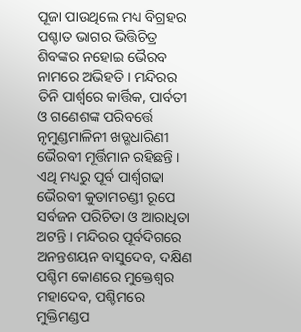ପୂଜା ପାଉଥିଲେ ମଧ୍ୟ ବିଗ୍ରହର ପଶ୍ଚାତ ଭାଗର ଭିତ୍ତିଚିତ୍ର ଶିବଙ୍କର ନହୋଇ ଭୈରବ ନାମରେ ଅଭିହତି । ମନ୍ଦିରର ତିନି ପାର୍ଶ୍ୱରେ କାର୍ତ୍ତିକ, ପାର୍ବତୀ ଓ ଗଣେଶଙ୍କ ପରିବର୍ତ୍ତେ ନୃମୁଣ୍ଡମାଳିନୀ ଖଡ୍ଗଧାରିଣୀ ଭୈରବୀ ମୂର୍ତ୍ତିମାନ ରହିଛନ୍ତି । ଏଥି ମଧ୍ୟରୁ ପୂର୍ବ ପାର୍ଶ୍ୱଗଢା ଭୈରବୀ କୁତାମଚଣ୍ଡୀ ରୂପେ ସର୍ବଜନ ପରିଚିତା ଓ ଆରାଧିତା ଅଟନ୍ତି । ମନ୍ଦିରର ପୂର୍ବଦିଗରେ ଅନନ୍ତଶୟନ ବାସୁଦେବ, ଦକ୍ଷିଣ ପଶ୍ଚିମ କୋଣରେ ମୁକ୍ତେଶ୍ୱର ମହାଦେବ, ପଶ୍ଚିମରେ ମୁକ୍ତିମଣ୍ଡପ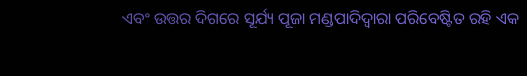ଏବଂ ଉତ୍ତର ଦିଗରେ ସୂର୍ଯ୍ୟ ପୂଜା ମଣ୍ଡପାଦିଦ୍ୱାରା ପରିବେଷ୍ଟିତ ରହି ଏକ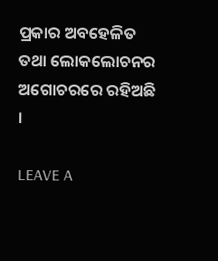ପ୍ରକାର ଅବହେଳିତ ତଥା ଲୋକଲୋଚନର ଅଗୋଚରରେ ରହିଅଛି ।

LEAVE A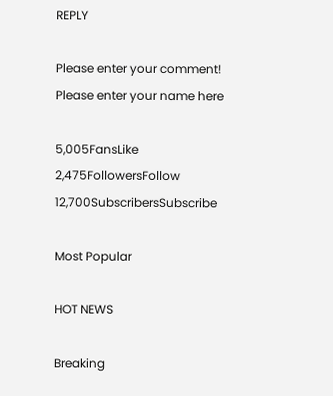REPLY

Please enter your comment!
Please enter your name here

5,005FansLike
2,475FollowersFollow
12,700SubscribersSubscribe

Most Popular

HOT NEWS

Breaking